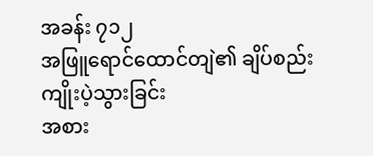အခန်း ၇၁၂
အဖြူရောင်ထောင်တျဲ၏ ချိပ်စည်းကျိုးပဲ့သွားခြင်း
အစား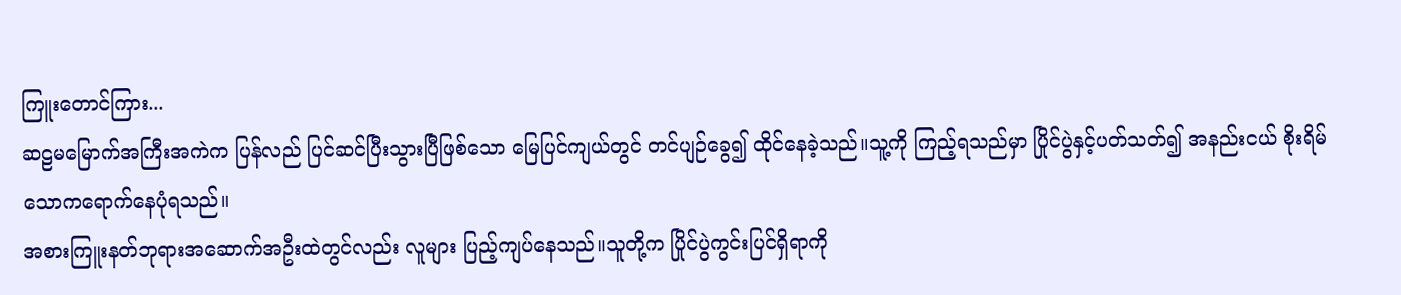ကြူးတောင်ကြား...
ဆဠမမြောက်အကြီးအကဲက ပြန်လည် ပြင်ဆင်ပြီးသွားပြီဖြစ်သော မြေပြင်ကျယ်တွင် တင်ပျဉ်ခွေ၍ ထိုင်နေခဲ့သည်။သူ့ကို ကြည့်ရသည်မှာ ပြိုင်ပွဲနှင့်ပတ်သတ်၍ အနည်းငယ် စိုးရိမ်သောကရောက်နေပုံရသည်။
အစားကြူးနတ်ဘုရားအဆောက်အဦးထဲတွင်လည်း လူများ ပြည့်ကျပ်နေသည်။သူတို့က ပြိုင်ပွဲကွင်းပြင်ရှိရာကို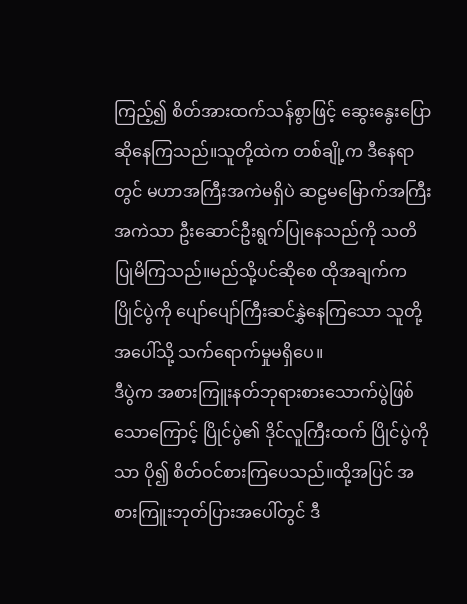ကြည့်၍ စိတ်အားထက်သန်စွာဖြင့် ဆွေးနွေးပြောဆိုနေကြသည်။သူတို့ထဲက တစ်ချို့က ဒီနေရာတွင် မဟာအကြီးအကဲမရှိပဲ ဆဠမမြောက်အကြီးအကဲသာ ဦးဆောင်ဦးရွက်ပြုနေသည်ကို သတိပြုမိကြသည်။မည်သို့ပင်ဆိုစေ ထိုအချက်က ပြိုင်ပွဲကို ပျော်ပျော်ကြီးဆင်နွှဲနေကြသော သူတို့အပေါ်သို့ သက်ရောက်မှုမရှိပေ။
ဒီပွဲက အစားကြူးနတ်ဘုရားစားသောက်ပွဲဖြစ်သောကြောင့် ပြိုင်ပွဲ၏ ဒိုင်လူကြီးထက် ပြိုင်ပွဲကိုသာ ပို၍ စိတ်ဝင်စားကြပေသည်။ထို့အပြင် အစားကြူးဘုတ်ပြားအပေါ်တွင် ဒီ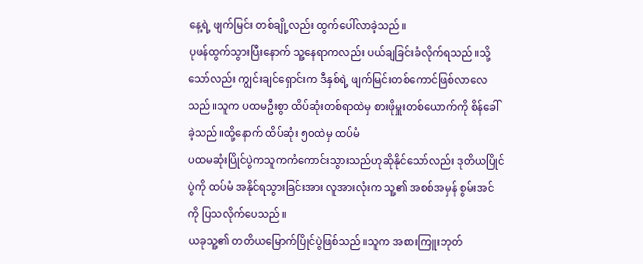နေ့ရဲ့ ဖျက်မြင်း တစ်ချို့လည်း ထွက်ပေါ်လာခဲ့သည်။
ပုဖန်ထွက်သွားပြီးနောက် သူ့နေရာကလည်း ပယ်ချခြင်းခံလိုက်ရသည်။သို့သော်လည်း ကျွင်းချင်ရှောင်းက ဒီနှစ်ရဲ့ ဖျက်မြင်းတစ်ကောင်ဖြစ်လာလေသည်။သူက ပထမဦးစွာ ထိပ်ဆုံးတစ်ရာထဲမှ စားဖိုမှူးတစ်ယောက်ကို စိန်ခေါ်ခဲ့သည်။ထို့နောက် ထိပ်ဆုံး ၅၀ထဲမှ ထပ်မံ
ပထမဆုံးပြိုင်ပွဲကသူကကံကောင်းသွားသည်ဟုဆိုနိုင်သော်လည်း ဒုတိယပြိုင်ပွဲကို ထပ်မံ အနိုင်ရသွားခြင်းအား လူအားလုံးက သူ့၏ အစစ်အမှန် စွမ်းအင်ကို ပြသလိုက်ပေသည်။
ယခုသူ့၏ တတိယမြောက်ပြိုင်ပွဲဖြစ်သည်။သူက အစားကြူးဘုတ်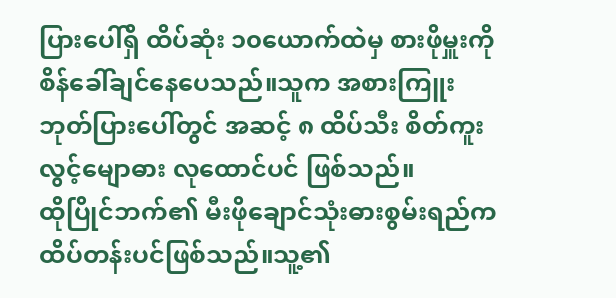ပြားပေါ်ရှိ ထိပ်ဆုံး ၁၀ယောက်ထဲမှ စားဖိုမှူးကို စိန်ခေါ်ချင်နေပေသည်။သူက အစားကြူးဘုတ်ပြားပေါ်တွင် အဆင့် ၈ ထိပ်သီး စိတ်ကူးလွင့်မျောဓား လုထောင်ပင် ဖြစ်သည်။
ထိုပြိုင်ဘက်၏ မီးဖိုချောင်သုံးဓားစွမ်းရည်က ထိပ်တန်းပင်ဖြစ်သည်။သူ့၏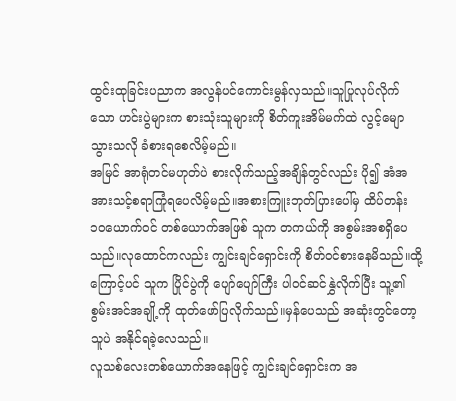ထွင်းထုခြင်းပညာက အလွန်ပင်ကောင်းမွန်လှသည်။သူပြုလုပ်လိုက်သော ဟင်းပွဲများက စားသုံးသူများကို စိတ်ကူးအိမ်မက်ထဲ လွင့်မျောသွားသလို ခံစားရစေလိမ့်မည်။
အမြင် အာရုံတင်မဟုတ်ပဲ စားလိုက်သည့်အချိန်တွင်လည်း ပို၍ အံအအားသင့်စရာကြုံရပေလိမ့်မည်။အစားကြူးဘုတ်ပြားပေါ်မှ ထိပ်တန်း ၁၀ယောက်ဝင် တစ်ယောက်အဖြစ် သူက တကယ်ကို အစွမ်းအစရှိပေသည်။လုထောင်ကလည်း ကျွင်းချင်ရှောင်းကို စိတ်ဝင်စားနေမိသည်။ထို့ကြောင့်ပင် သူက ပြိုင်ပွဲကို ပျော်ပျော်ကြီး ပါဝင်ဆင်နွှဲလိုက်ပြီး သူ့၏ စွမ်းအင်အချို့ကို ထုတ်ဖော်ပြလိုက်သည်။မှန်ပေသည် အဆုံးတွင်တော့ သူပဲ အနိုင်ရခဲ့လေသည်။
လူသစ်လေးတစ်ယောက်အနေဖြင့် ကျွင်းချင်ရှောင်းက အ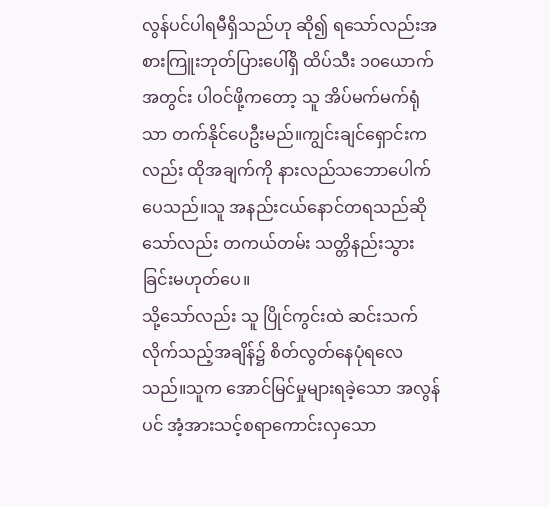လွန်ပင်ပါရမီရှိသည်ဟု ဆို၍ ရသော်လည်းအစားကြူးဘုတ်ပြားပေါ်ရှိ ထိပ်သီး ၁၀ယောက်အတွင်း ပါဝင်ဖို့ကတော့ သူ အိပ်မက်မက်ရုံသာ တက်နိုင်ပေဦးမည်။ကျွင်းချင်ရှောင်းကလည်း ထိုအချက်ကို နားလည်သဘောပေါက်ပေသည်။သူ အနည်းငယ်နောင်တရသည်ဆိုသော်လည်း တကယ်တမ်း သတ္တိနည်းသွားခြင်းမဟုတ်ပေ။
သို့သော်လည်း သူ ပြိုင်ကွင်းထဲ ဆင်းသက်လိုက်သည့်အချိန်၌ စိတ်လွတ်နေပုံရလေသည်။သူက အောင်မြင်မှုများရခဲ့သော အလွန်ပင် အံ့အားသင့်စရာကောင်းလှသော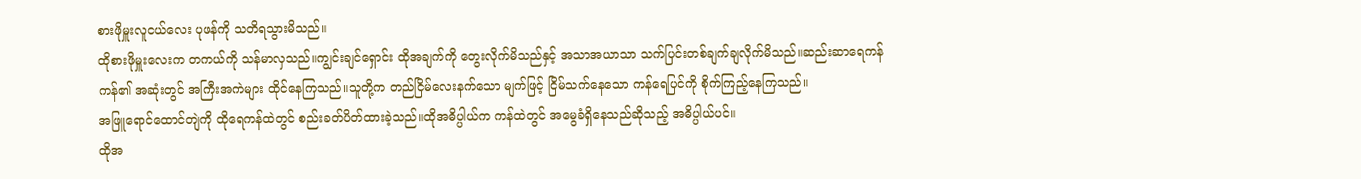စားဖိုမှူးလူငယ်လေး ပုဖန်ကို သတိရသွားမိသည်။
ထိုစားဖိုမှူးလေးက တကယ်ကို သန်မာလှသည်။ကျွင်းချင်ရှောင်း ထိုအချက်ကို တွေးလိုက်မိသည်နှင့် အသာအယာသာ သက်ပြင်းတစ်ချက်ချလိုက်မိသည်။ဆည်းဆာရေကန် ကန်၏ အဆုံးတွင် အကြီးအကဲများ ထိုင်နေကြသည်။သူတို့က တည်ငြိမ်လေးနက်သော မျက်ဖြင့် ငြိမ်သက်နေသော ကန်ရေပြင်ကို စိုက်ကြည့်နေကြသည်။
အဖြူရောင်ထောင်တျဲကို ထိုရေကန်ထဲတွင် စည်းခတ်ပိတ်ထားခဲ့သည်။ထိုအဓိပ္ပါယ်က ကန်ထဲတွင် အမွေခံရှိနေသည်ဆိုသည့် အဓိပ္ပါယ်ပင်။
ထိုအ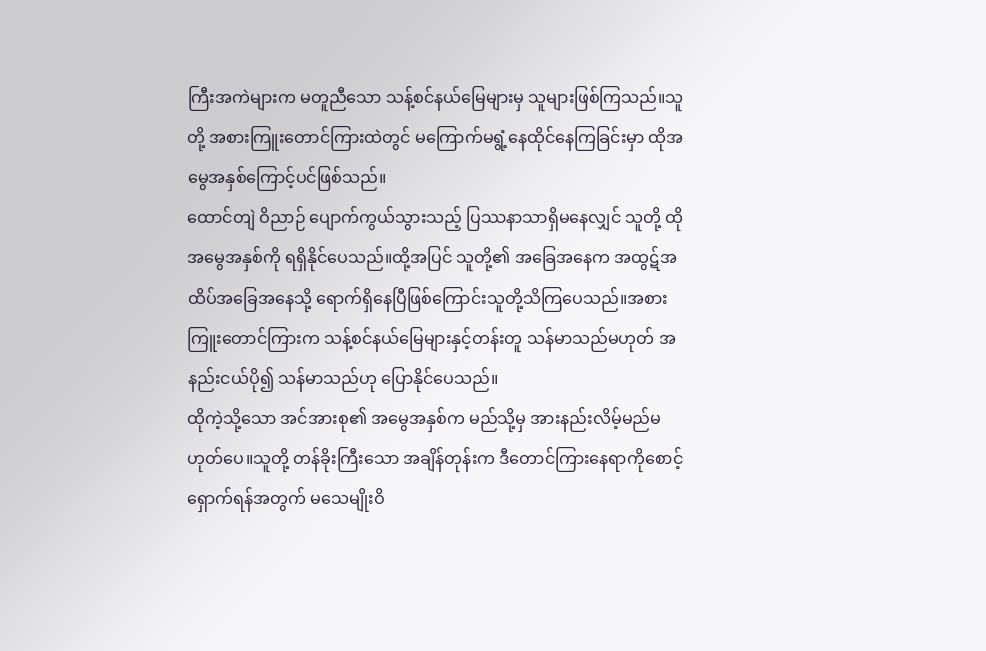ကြီးအကဲများက မတူညီသော သန့်စင်နယ်မြေများမှ သူများဖြစ်ကြသည်။သူတို့ အစားကြူးတောင်ကြားထဲတွင် မကြောက်မရွံ့နေထိုင်နေကြခြင်းမှာ ထိုအမွေအနှစ်ကြောင့်ပင်ဖြစ်သည်။
ထောင်တျဲ ဝိညာဉ် ပျောက်ကွယ်သွားသည့် ပြဿနာသာရှိမနေလျှင် သူတို့ ထိုအမွေအနှစ်ကို ရရှိနိုင်ပေသည်။ထို့အပြင် သူတို့၏ အခြေအနေက အထွဋ်အထိပ်အခြေအနေသို့ ရောက်ရှိနေပြီဖြစ်ကြောင်းသူတို့သိကြပေသည်။အစားကြူးတောင်ကြားက သန့်စင်နယ်မြေများနှင့်တန်းတူ သန်မာသည်မဟုတ် အနည်းငယ်ပို၍ သန်မာသည်ဟု ပြောနိုင်ပေသည်။
ထိုကဲ့သို့သော အင်အားစု၏ အမွေအနှစ်က မည်သို့မှ အားနည်းလိမ့်မည်မဟုတ်ပေ။သူတို့ တန်ခိုးကြီးသော အချိန်တုန်းက ဒီတောင်ကြားနေရာကိုစောင့်ရှောက်ရန်အတွက် မသေမျိုးဝိ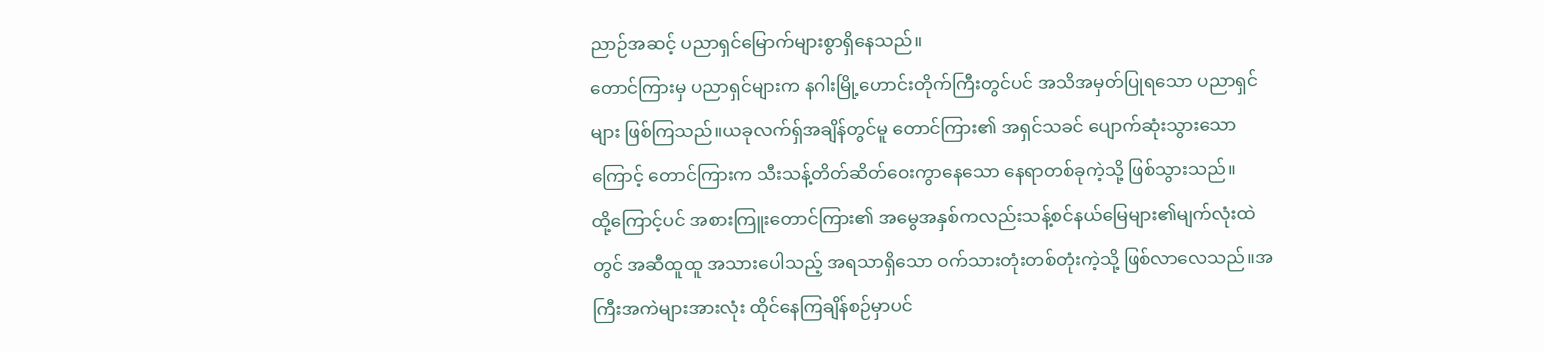ညာဉ်အဆင့် ပညာရှင်မြောက်များစွာရှိနေသည်။
တောင်ကြားမှ ပညာရှင်များက နဂါးမြို့ဟောင်းတိုက်ကြီးတွင်ပင် အသိအမှတ်ပြုရသော ပညာရှင်များ ဖြစ်ကြသည်။ယခုလက်ရ်ှအချိန်တွင်မူ တောင်ကြား၏ အရှင်သခင် ပျောက်ဆုံးသွားသောကြောင့် တောင်ကြားက သီးသန့်တိတ်ဆိတ်ဝေးကွာနေသော နေရာတစ်ခုကဲ့သို့ ဖြစ်သွားသည်။
ထို့ကြောင့်ပင် အစားကြူးတောင်ကြား၏ အမွေအနှစ်ကလည်းသန့်စင်နယ်မြေများ၏မျက်လုံးထဲတွင် အဆီထူထူ အသားပေါသည့် အရသာရှိသော ဝက်သားတုံးတစ်တုံးကဲ့သို့ ဖြစ်လာလေသည်။အကြီးအကဲများအားလုံး ထိုင်နေကြချိန်စဉ်မှာပင်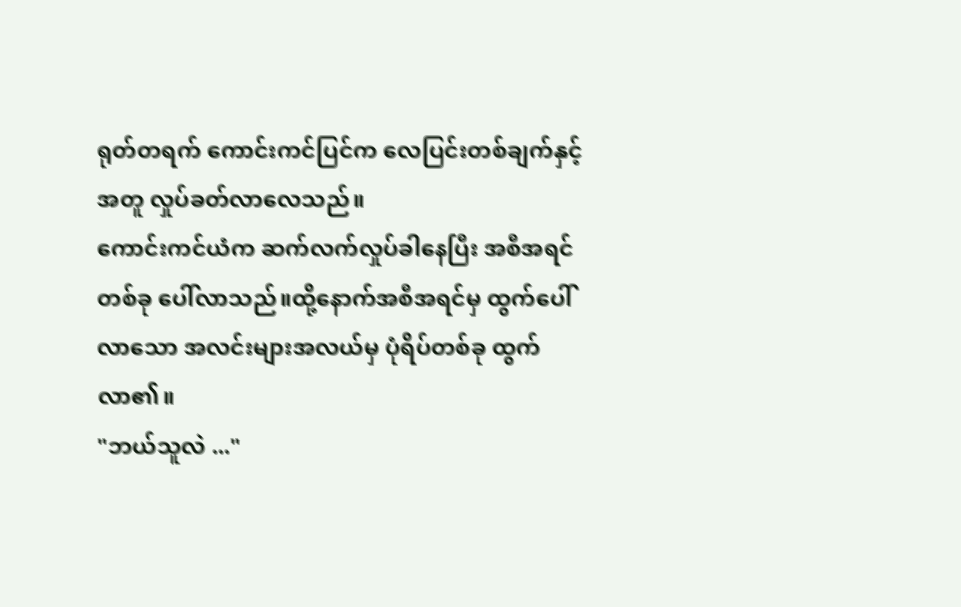ရုတ်တရက် ကောင်းကင်ပြင်က လေပြင်းတစ်ချက်နှင့်အတူ လှုပ်ခတ်လာလေသည်။
ကောင်းကင်ယံက ဆက်လက်လှုပ်ခါနေပြီး အစီအရင်တစ်ခု ပေါ်လာသည်။ထို့နောက်အစီအရင်မှ ထွက်ပေါ်လာသော အလင်းများအလယ်မှ ပုံရိပ်တစ်ခု ထွက်လာ၏။
"ဘယ်သူလဲ ..."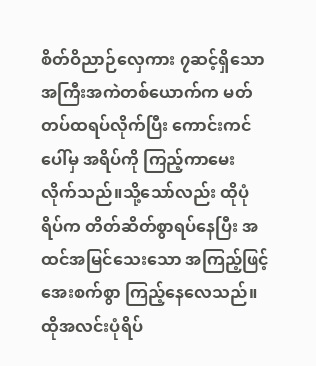စိတ်ဝိညာဉ်လှေကား ၇ဆင့်ရှိသော အကြီးအကဲတစ်ယောက်က မတ်တပ်ထရပ်လိုက်ပြီး ကောင်းကင်ပေါ်မှ အရိပ်ကို ကြည့်ကာမေးလိုက်သည်။သို့သော်လည်း ထိုပုံရိပ်က တိတ်ဆိတ်စွာရပ်နေပြီး အထင်အမြင်သေးသော အကြည့်ဖြင့် အေးစက်စွာ ကြည့်နေလေသည်။
ထိုအလင်းပုံရိပ်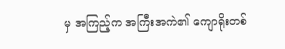မှ အကြည့်က အကြီးအကဲ၏ ကျောရိုးတစ်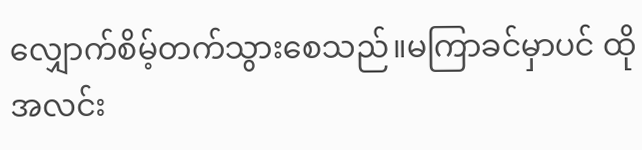လျှောက်စိမ့်တက်သွားစေသည်။မကြာခင်မှာပင် ထိုအလင်း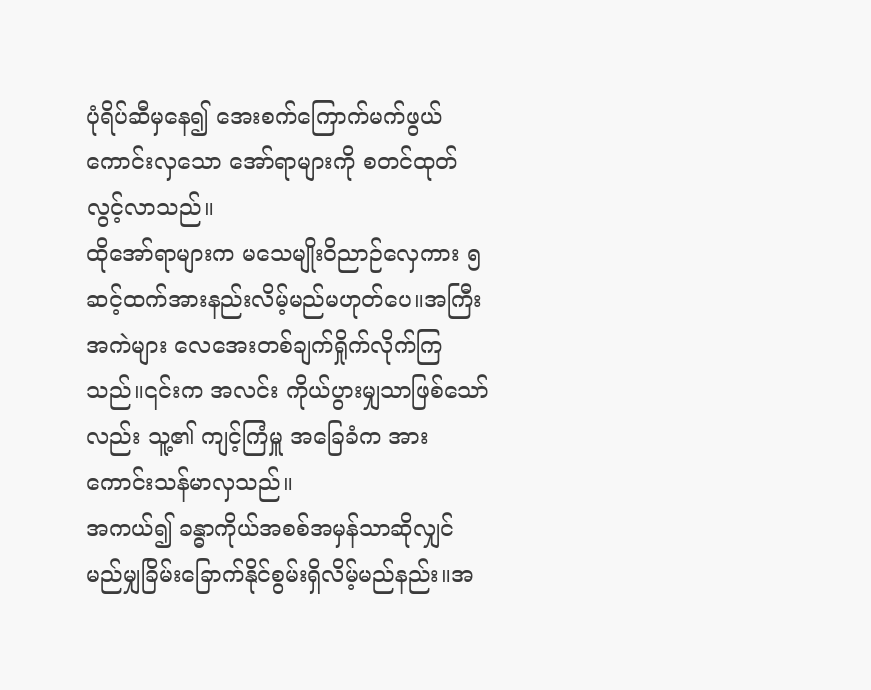ပုံရိပ်ဆီမှနေ၍ အေးစက်ကြောက်မက်ဖွယ်ကောင်းလှသော အော်ရာများကို စတင်ထုတ်လွင့်လာသည်။
ထိုအော်ရာများက မသေမျိုးဝိညာဉ်လှေကား ၅ဆင့်ထက်အားနည်းလိမ့်မည်မဟုတ်ပေ။အကြီးအကဲများ လေအေးတစ်ချက်ရှိုက်လိုက်ကြသည်။၎င်းက အလင်း ကိုယ်ပွားမျှသာဖြစ်သော်လည်း သူ့၏ ကျင့်ကြံမှူ အခြေခံက အားကောင်းသန်မာလှသည်။
အကယ်၍ ခန္ဓာကိုယ်အစစ်အမှန်သာဆိုလျှင် မည်မျှခြိမ်းခြောက်နိုင်စွမ်းရှိလိမ့်မည်နည်း။အ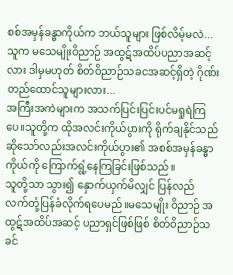စစ်အမှန်ခန္ဓာကိုယ်က ဘယ်သူများ ဖြစ်လိမ့်မလဲ...သူက မသေမျိုးဝိညာဉ် အထွဋ်အထိပ်ပညာအဆင့်လား ဒါမှမဟုတ် စိတ်ဝိညာဉ်သခငအဆင့်ရှိတဲ့ ဂိုဏ်းတည်ထောင်သူများလား...
အကြီးအကဲများက အသက်ပြင်းပြင်းပင်မရှုရဲကြပေ။သူတို့က ထိုအလင်းကိုယ်ပွားကို ရိုက်ချနိုင်သည်ဆိုသော်လည်းအလင်းကိုယ်ပွား၏ အစစ်အမှန်ခန္ဓာကိုယ်ကို ကြောက်ရွံ့နေကြခြင်းဖြစ်သည်။
သူတို့သာ သွား၍ နှောက်ယှက်မိလျှင် ပြန်လည် လက်တုံ့ပြန်ခံလိုက်ရပေမည်။မသေမျိုး ဝိညာဉ် အထွဋ်အထိပ်အဆင့် ပညာရှင်ဖြစ်ဖြစ် စိတ်ဝိညာဉ်သခင်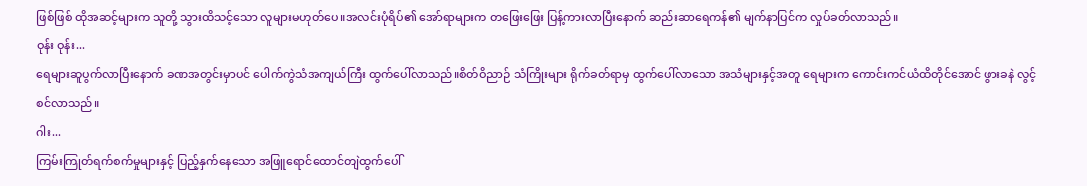ဖြစ်ဖြစ် ထိုအဆင့်များက သူတို့ သွားထိသင့်သော လူများမဟုတ်ပေ။အလင်းပုံရိပ်၏ အော်ရာများက တဖြေးဖြေး ပြန့်ကားလာပြီးနောက် ဆည်းဆာရေကန်၏ မျက်နာပြင်က လှုပ်ခတ်လာသည်။
ဝုန်း ဝုန်း...
ရေများဆူပွက်လာပြီးနောက် ခဏအတွင်းမှာပင် ပေါက်ကွဲသံအကျယ်ကြီး ထွက်ပေါ်လာသည်။စိတ်ဝိညာဉ် သံကြိုးများ ရိုက်ခတ်ရာမှ ထွက်ပေါ်လာသော အသံများနှင့်အတူ ရေများက ကောင်းကင်ယံထိတိုင်အောင် ဖွားခနဲ လွင့်စင်လာသည်။
ဂါး...
ကြမ်းကြုတ်ရက်စက်မှုများနှင့် ပြည့်နှက်နေသော အဖြူရောင်ထောင်တျဲထွက်ပေါ်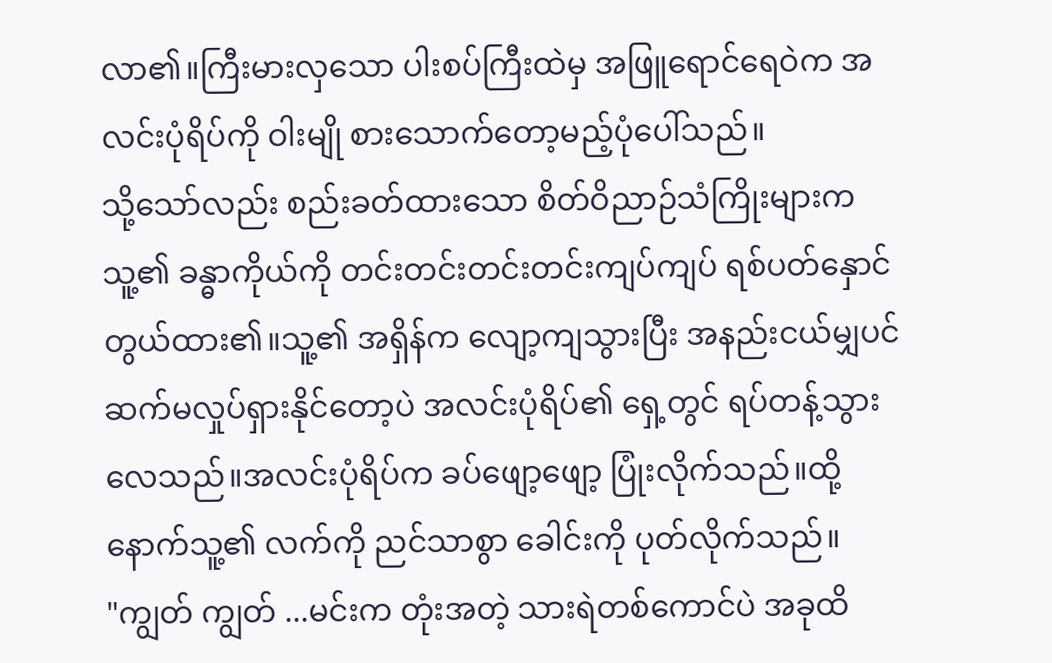လာ၏။ကြီးမားလှသော ပါးစပ်ကြီးထဲမှ အဖြူရောင်ရေဝဲက အလင်းပုံရိပ်ကို ဝါးမျို စားသောက်တော့မည့်ပုံပေါ်သည်။
သို့သော်လည်း စည်းခတ်ထားသော စိတ်ဝိညာဉ်သံကြိုးများက သူ့၏ ခန္ဓာကိုယ်ကို တင်းတင်းတင်းတင်းကျပ်ကျပ် ရစ်ပတ်နှောင်တွယ်ထား၏။သူ့၏ အရှိန်က လျော့ကျသွားပြီး အနည်းငယ်မျှပင် ဆက်မလှုပ်ရှားနိုင်တော့ပဲ အလင်းပုံရိပ်၏ ရှေ့တွင် ရပ်တန့်သွားလေသည်။အလင်းပုံရိပ်က ခပ်ဖျော့ဖျော့ ပြုံးလိုက်သည်။ထို့နောက်သူ့၏ လက်ကို ညင်သာစွာ ခေါင်းကို ပုတ်လိုက်သည်။
"ကျွတ် ကျွတ် ...မင်းက တုံးအတဲ့ သားရဲတစ်ကောင်ပဲ အခုထိ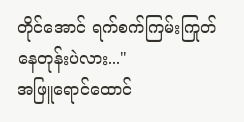တိုင်အောင် ရက်စက်ကြမ်းကြုတ်နေတုန်းပဲလား..."
အဖြူရောင်ထောင်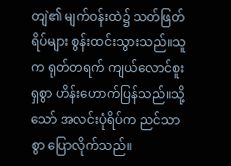တျဲ၏ မျက်ဝန်းထဲ၌ သတ်ဖြတ်ရိပ်များ စွန်းထင်းသွားသည်။သူက ရုတ်တရက် ကျယ်လောင်စူးရှစွာ ဟိန်းဟောက်ပြန်သည်။သို့သော် အလင်းပုံရိပ်က ညင်သာစွာ ပြောလိုက်သည်။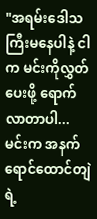"အရမ်းဒေါသကြီးမနေပါနဲ့ ငါက မင်းကိုလွှတ်ပေးဖို့ ရောက်လာတာပါ...မင်းက အနက်ရောင်ထောင်တျဲရဲ့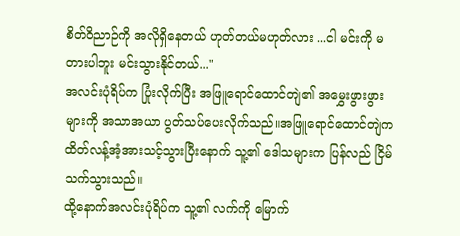စိတ်ဝိညာဉ်ကို အလိုရှိနေတယ် ဟုတ်တယ်မဟုတ်လား ...ငါ မင်းကို မတားပါဘူး မင်းသွားနိုင်တယ်..."
အလင်းပုံရိပ်က ပြုံးလိုက်ပြီး အဖြူရောင်ထောင်တျဲ၏ အမွှေးဖွားဖွားများကို အသာအယာ ပွတ်သပ်ပေးလိုက်သည်။အဖြူရောင်ထောင်တျဲက ထိတ်လန့်အံ့အားသင့်သွားပြီးနောက် သူ့၏ ဒေါသများက ပြန်လည် ငြိမ်သက်သွားသည်။
ထို့နောက်အလင်းပုံရိပ်က သူ့၏ လက်ကို မြောက်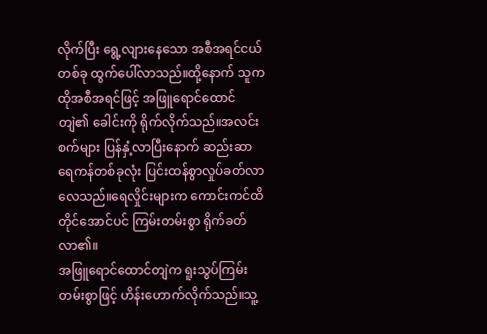လိုက်ပြီး ရွေ့လျားနေသော အစီအရင်ငယ်တစ်ခု ထွက်ပေါ်လာသည်။ထို့နောက် သူက ထိုအစီအရင်ဖြင့် အဖြူရောင်ထောင်တျဲ၏ ခေါင်းကို ရိုက်လိုက်သည်။အလင်းစက်များ ပြန်နှံ့လာပြီးနောက် ဆည်းဆာရေကန်တစ်ခုလုံး ပြင်းထန်စွာလှုပ်ခတ်လာလေသည်။ရေလှိုင်းများက ကောင်းကင်ထိတိုင်အောင်ပင် ကြမ်းတမ်းစွာ ရိုက်ခတ်လာ၏။
အဖြူရောင်ထောင်တျဲက ရူးသွပ်ကြမ်းတမ်းစွာဖြင့် ဟိန်းဟောက်လိုက်သည်။သူ့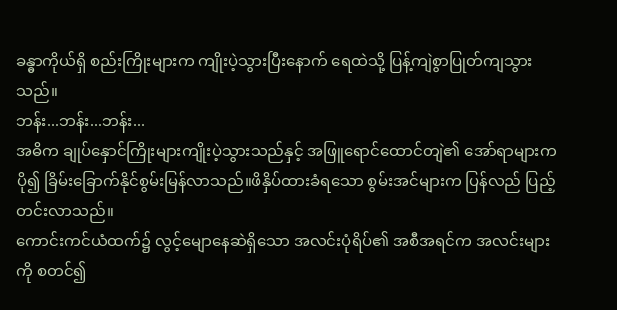ခန္ဓာကိုယ်ရှိ စည်းကြိုးများက ကျိုးပဲ့သွားပြီးနောက် ရေထဲသို့ ပြန့်ကျဲစွာပြုတ်ကျသွားသည်။
ဘန်း...ဘန်း...ဘန်း...
အဓိက ချုပ်နှောင်ကြိုးများကျိုးပဲ့သွားသည်နှင့် အဖြူရောင်ထောင်တျဲ၏ အော်ရာများက ပို၍ ခြိမ်းခြောက်နိုင်စွမ်းမြန်လာသည်။ဖိနှိပ်ထားခံရသော စွမ်းအင်များက ပြန်လည် ပြည့်တင်းလာသည်။
ကောင်းကင်ယံထက်၌ လွင့်မျောနေဆဲရှိသော အလင်းပုံရိပ်၏ အစီအရင်က အလင်းများကို စတင်၍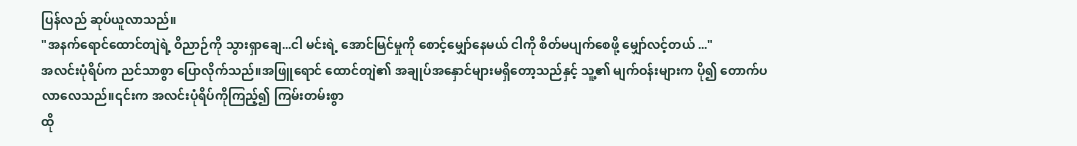ပြန်လည် ဆုပ်ယူလာသည်။
"အနက်ရောင်ထောင်တျဲရဲ့ ဝိညာဉ်ကို သွားရှာချေ...ငါ မင်းရဲ့ အောင်မြင်မှုကို စောင့်မျှော်နေမယ် ငါကို စိတ်မပျက်စေဖို့ မျှော်လင့်တယ် ..."
အလင်းပုံရိပ်က ညင်သာစွာ ပြောလိုက်သည်။အဖြူရောင် ထောင်တျဲ၏ အချုပ်အနှောင်များမရှိတော့သည်နှင့် သူ့၏ မျက်ဝန်းများက ပို၍ တောက်ပလာလေသည်။၎င်းက အလင်းပုံရိပ်ကိုကြည့်၍ ကြမ်းတမ်းစွာ
ထို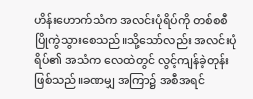ဟိန်းဟောက်သံက အလင်းပုံရိပ်ကို တစ်စစီ ပြိုကွဲသွားစေသည်။သို့သော်လည်း အလင်းပုံရိပ်၏ အသံက လေထဲတွင် လွင့်ကျန်ခဲ့တုန်းဖြစ်သည်။ခဏမျှ အကြာ၌ အစီအရင်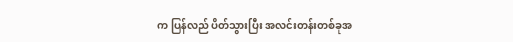က ပြန်လည် ပိတ်သွားပြီး အလင်းတန်းတစ်ခုအ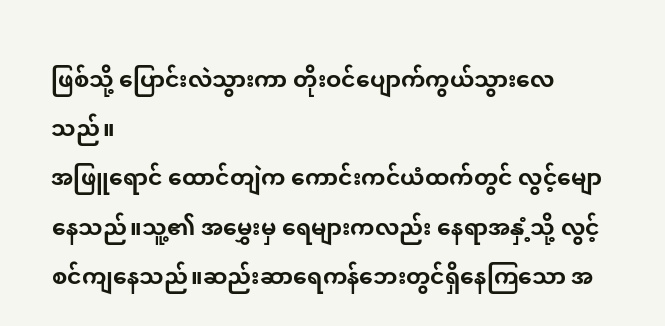ဖြစ်သို့ ပြောင်းလဲသွားကာ တိုးဝင်ပျောက်ကွယ်သွားလေသည်။
အဖြူရောင် ထောင်တျဲက ကောင်းကင်ယံထက်တွင် လွင့်မျောနေသည်။သူ့၏ အမွှေးမှ ရေများကလည်း နေရာအနှံ့သို့ လွင့်စင်ကျနေသည်။ဆည်းဆာရေကန်ဘေးတွင်ရှိနေကြသော အ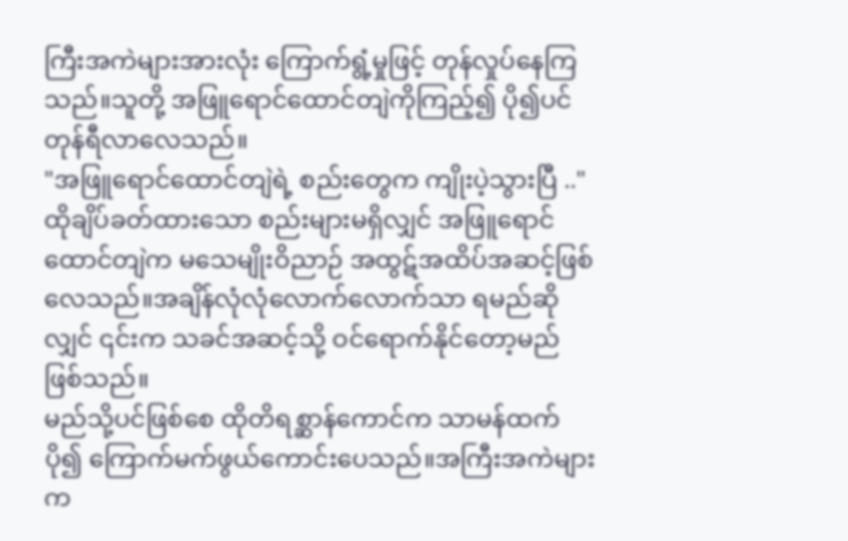ကြီးအကဲများအားလုံး ကြောက်ရွံ့မှုဖြင့် တုန်လှုပ်နေကြသည်။သူတို့ အဖြူရောင်ထောင်တျဲကိုကြည့်၍ ပို၍ပင် တုန်ရီလာလေသည်။
"အဖြူရောင်ထောင်တျဲရဲ့ စည်းတွေက ကျိုးပဲ့သွားပြီ .."
ထိုချိပ်ခတ်ထားသော စည်းများမရှိလျှင် အဖြူရောင်ထောင်တျဲက မသေမျိုးဝိညာဉ် အထွဋ်အထိပ်အဆင့်ဖြစ်လေသည်။အချိန်လုံလုံလောက်လောက်သာ ရမည်ဆိုလျှင် ၎င်းက သခင်အဆင့်သို့ ဝင်ရောက်နိုင်တော့မည်ဖြစ်သည်။
မည်သို့ပင်ဖြစ်စေ ထိုတိရစ္ဆာန်ကောင်က သာမန်ထက်ပို၍ ကြောက်မက်ဖွယ်ကောင်းပေသည်။အကြီးအကဲများက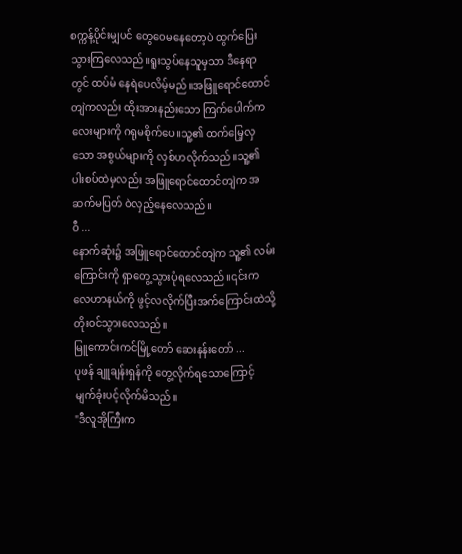စက္ကန့်ပိုင်းမျှပင် တွေဝေမနေတော့ပဲ ထွက်ပြေးသွားကြလေသည်။ရူးသွပ်နေသူမှသာ ဒီနေရာတွင် ထပ်မံ နေရဲပေလိမ့်မည်။အဖြူရောင်ထောင်တျဲကလည်း ထိုးအားနည်းသော ကြက်ပေါက်ကလေးများကို ဂရုမစိုက်ပေ။သူ့၏ ထက်မြေ့လှသော အစွယ်များကို လှစ်ဟလိုက်သည်။သူ့၏ ပါးစပ်ထဲမှလည်း အဖြူရောင်ထောင်တျဲက အဆက်မပြတ် ဝဲလှည့်နေလေသည်။
ဝီ ...
နောက်ဆုံး၌ အဖြူရောင်ထောင်တျဲက သူ့၏ လမ်းကြောင်းကို ရှာတွေ့သွားပုံရလေသည်။၎င်းက လေဟာနယ်ကို ဖွင့်လလိုက်ပြီးအက်ကြောင်းထဲသို့ တိုးဝင်သွားလေသည်။
မြူကောင်းကင်မြို့တော် ဆေးနန်းတော် ...
ပုဖန် ချူချန်းရှန်ကို တွေ့လိုက်ရသောကြောင့် မျက်ခုံးပင့်လိုက်မိသည်။
"ဒီလူအိုကြီးက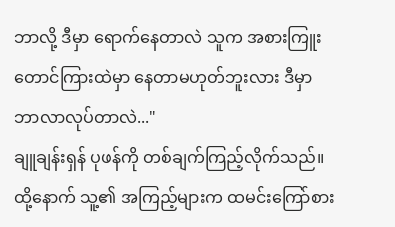ဘာလို့ ဒီမှာ ရောက်နေတာလဲ သူက အစားကြူးတောင်ကြားထဲမှာ နေတာမဟုတ်ဘူးလား ဒီမှာ ဘာလာလုပ်တာလဲ..."
ချူချန်းရှန် ပုဖန်ကို တစ်ချက်ကြည့်လိုက်သည်။ထို့နောက် သူ့၏ အကြည့်များက ထမင်းကြော်စား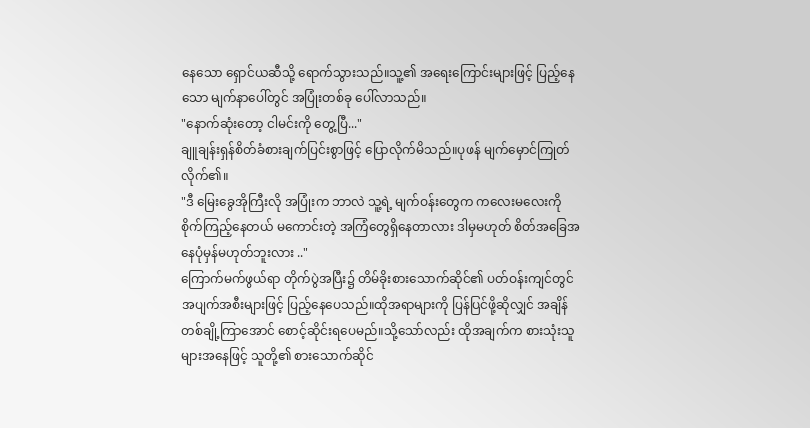နေသော ရှောင်ယဆီသို့ ရောက်သွားသည်။သူ့၏ အရေးကြောင်းများဖြင့် ပြည့်နေသော မျက်နာပေါ်တွင် အပြုံးတစ်ခု ပေါ်လာသည်။
"နောက်ဆုံးတော့ ငါမင်းကို တွေ့ပြီ..."
ချူချန်းရှန်စိတ်ခံစားချက်ပြင်းစွာဖြင့် ပြောလိုက်မိသည်။ပုဖန် မျက်မှောင်ကြုတ်လိုက်၏။
"ဒီ မြေးခွေအိုကြီးလို အပြုံးက ဘာလဲ သူ့ရဲ့ မျက်ဝန်းတွေက ကလေးမလေးကို စိုက်ကြည့်နေတယ် မကောင်းတဲ့ အကြံတွေရှိနေတာလား ဒါမှမဟုတ် စိတ်အခြေအနေပုံမှန်မဟုတ်ဘူးလား .."
ကြောက်မက်ဖွယ်ရာ တိုက်ပွဲအပြီး၌ တိမ်ခိုးစားသောက်ဆိုင်၏ ပတ်ဝန်းကျင်တွင် အပျက်အစီးများဖြင့် ပြည့်နေပေသည်။ထိုအရာများကို ပြန်ပြင်ဖို့ဆိုလျှင် အချိန်တစ်ချို့ကြာအောင် စောင့်ဆိုင်းရပေမည်။သို့သော်လည်း ထိုအချက်က စားသုံးသူများအနေဖြင့် သူတို့၏ စားသောက်ဆိုင်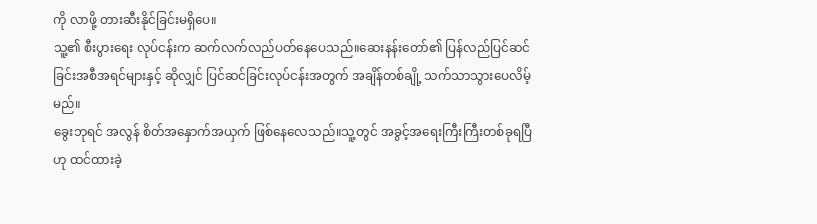ကို လာဖို့ တားဆီးနိုင်ခြင်းမရှိပေ။
သူ့၏ စီးပွားရေး လုပ်ငန်းက ဆက်လက်လည်ပတ်နေပေသည်။ဆေးနန်းတော်၏ ပြန်လည်ပြင်ဆင်ခြင်းအစီအရင်များနှင့် ဆိုလျှင် ပြင်ဆင်ခြင်းလုပ်ငန်းအတွက် အချိန်တစ်ချို့ သက်သာသွားပေလိမ့်မည်။
ခွေးဘုရင် အလွန် စိတ်အနှောက်အယှက် ဖြစ်နေလေသည်။သူ့တွင် အခွင့်အရေးကြီးကြီးတစ်ခုရပြီဟု ထင်ထားခဲ့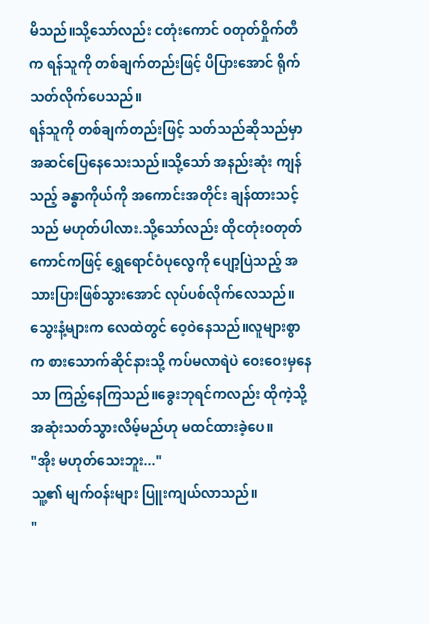မိသည်။သို့သော်လည်း ငတုံးကောင် ဝတုတ်ဝှိုက်တီက ရန်သူကို တစ်ချက်တည်းဖြင့် ပိပြားအောင် ရိုက်သတ်လိုက်ပေသည်။
ရန်သူကို တစ်ချက်တည်းဖြင့် သတ်သည်ဆိုသည်မှာ အဆင်ပြေနေသေးသည်။သို့သော် အနည်းဆုံး ကျန်သည့် ခန္ဓာကိုယ်ကို အကောင်းအတိုင်း ချန်ထားသင့်သည် မဟုတ်ပါလား.သို့သော်လည်း ထိုငတုံးဝတုတ်ကောင်ကဖြင့် ရွှေရောင်ဝံပုလွေကို ပျော့ပြဲသည့် အသားပြားဖြစ်သွားအောင် လုပ်ပစ်လိုက်လေသည်။
သွေးနံ့များက လေထဲတွင် ဝေ့ဝဲနေသည်။လူများစွာက စားသောက်ဆိုင်နားသို့ ကပ်မလာရဲပဲ ဝေးဝေးမှနေသာ ကြည့်နေကြသည်။ခွေးဘုရင်ကလည်း ထိုကဲ့သို့ အဆုံးသတ်သွားလိမ့်မည်ဟု မထင်ထားခဲ့ပေ။
"အိုး မဟုတ်သေးဘူး..."
သူ့၏ မျက်ဝန်းများ ပြူးကျယ်လာသည်။
"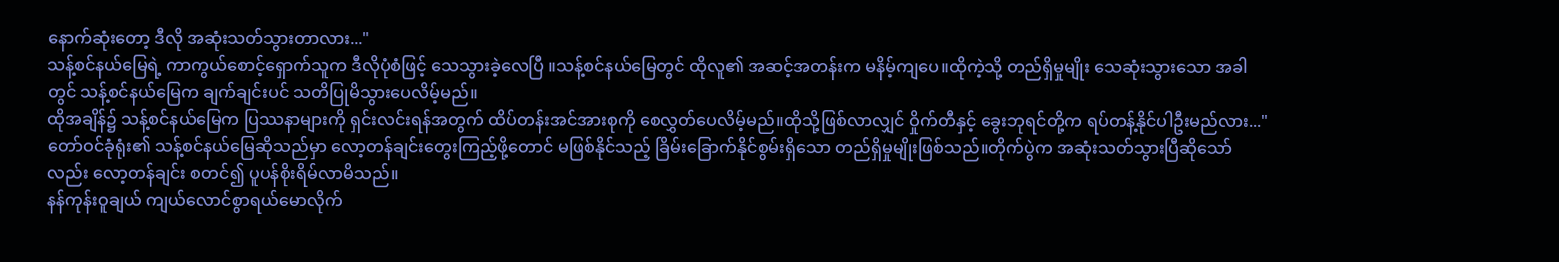နောက်ဆုံးတော့ ဒီလို အဆုံးသတ်သွားတာလား..."
သန့်စင်နယ်မြေရဲ့ ကာကွယ်စောင့်ရှောက်သူက ဒီလိုပုံစံဖြင့် သေသွားခဲ့လေပြီ ။သန့်စင်နယ်မြေတွင် ထိုလူ၏ အဆင့်အတန်းက မနိမ့်ကျပေ။ထိုကဲ့သို့ တည်ရှိမှုမျိုး သေဆုံးသွားသော အခါတွင် သန့်စင်နယ်မြေက ချက်ချင်းပင် သတိပြုမိသွားပေလိမ့်မည်။
ထိုအချိန်၌ သန့်စင်နယ်မြေက ပြဿနာများကို ရှင်းလင်းရန်အတွက် ထိပ်တန်းအင်အားစုကို စေလွှတ်ပေလိမ့်မည်။ထိုသို့ဖြစ်လာလျှင် ဝှိုက်တီနှင့် ခွေးဘုရင်တို့က ရပ်တန့်နိုင်ပါဦးမည်လား..."
တော်ဝင်ခုံရုံး၏ သန့်စင်နယ်မြေဆိုသည်မှာ လော့တန်ချင်းတွေးကြည့်ဖို့တောင် မဖြစ်နိုင်သည့် ခြိမ်းခြောက်နိုင်စွမ်းရှိသော တည်ရှိမှုမျိုးဖြစ်သည်။တိုက်ပွဲက အဆုံးသတ်သွားပြီဆိုသော်လည်း လော့တန်ချင်း စတင်၍ ပူပန်စိုးရိမ်လာမိသည်။
နန်ကုန်းဝူချယ် ကျယ်လောင်စွာရယ်မောလိုက်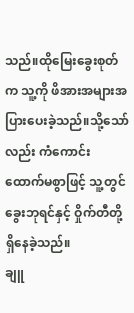သည်။ထိုမြေးခွေးစုတ်က သူ့ကို ဖိအားအများအပြားပေးခဲ့သည်။သို့သော်လည်း ကံကောင်းထောက်မစွာဖြင့် သူ့တွင် ခွေးဘုရင်နှင့် ဝှိုက်တီတို့ ရှိနေခဲ့သည်။
ချူ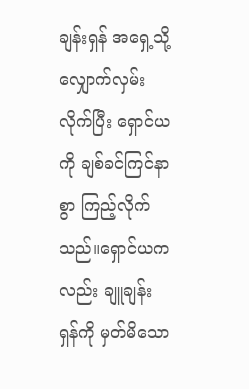ချန်းရှန် အရှေ့သို့ လျှောက်လှမ်းလိုက်ပြီး ရှောင်ယကို ချစ်ခင်ကြင်နာစွာ ကြည့်လိုက်သည်။ရှောင်ယကလည်း ချူချန်းရှန်ကို မှတ်မိသော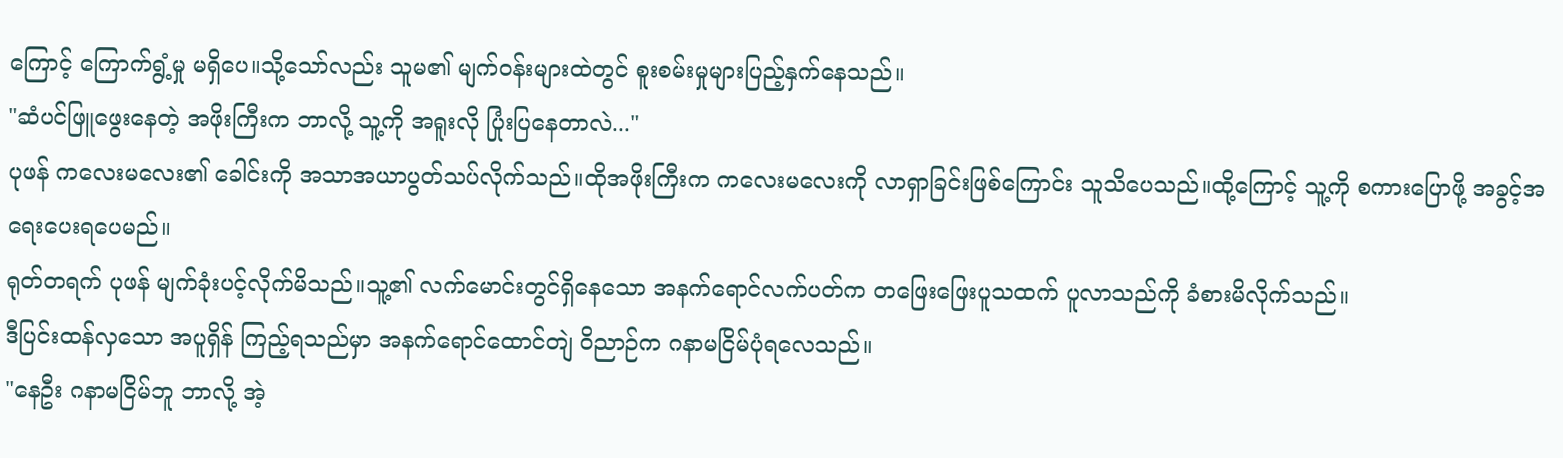ကြောင့် ကြောက်ရွံ့မှု မရှိပေ။သို့သော်လည်း သူမ၏ မျက်ဝန်းများထဲတွင် စူးစမ်းမှုများပြည့်နှက်နေသည်။
"ဆံပင်ဖြူဖွေးနေတဲ့ အဖိုးကြီးက ဘာလို့ သူ့ကို အရူးလို ပြုံးပြနေတာလဲ..."
ပုဖန် ကလေးမလေး၏ ခေါင်းကို အသာအယာပွတ်သပ်လိုက်သည်။ထိုအဖိုးကြီးက ကလေးမလေးကို လာရှာခြင်းဖြစ်ကြောင်း သူသိပေသည်။ထို့ကြောင့် သူ့ကို စကားပြောဖို့ အခွင့်အရေးပေးရပေမည်။
ရုတ်တရက် ပုဖန် မျက်ခုံးပင့်လိုက်မိသည်။သူ့၏ လက်မောင်းတွင်ရှိနေသော အနက်ရောင်လက်ပတ်က တဖြေးဖြေးပူသထက် ပူလာသည်ကို ခံစားမိလိုက်သည်။
ဒီပြင်းထန်လှသော အပူရှိန် ကြည့်ရသည်မှာ အနက်ရောင်ထောင်တျဲ ဝိညာဉ်က ဂနာမငြိမ်ပုံရလေသည်။
"နေဦး ဂနာမငြိမ်ဘူ ဘာလို့ အဲ့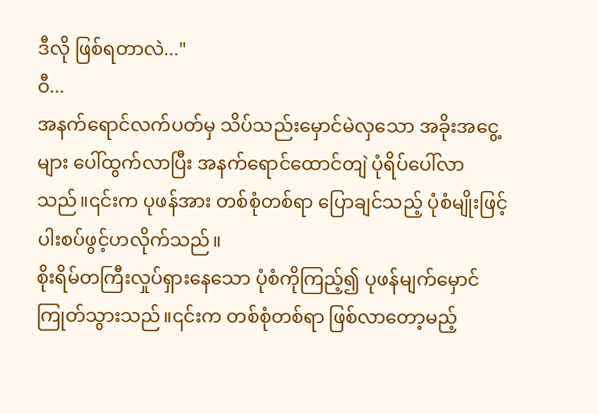ဒီလို ဖြစ်ရတာလဲ..."
ဝီ...
အနက်ရောင်လက်ပတ်မှ သိပ်သည်းမှောင်မဲလှသော အခိုးအငွေ့များ ပေါ်ထွက်လာပြီး အနက်ရောင်ထောင်တျဲ ပုံရိပ်ပေါ်လာသည်။၎င်းက ပုဖန်အား တစ်စုံတစ်ရာ ပြောချင်သည့် ပုံစံမျိုးဖြင့် ပါးစပ်ဖွင့်ဟလိုက်သည်။
စိုးရိမ်တကြီးလှုပ်ရှားနေသော ပုံစံကိုကြည့်၍ ပုဖန်မျက်မှောင်ကြုတ်သွားသည်။၎င်းက တစ်စုံတစ်ရာ ဖြစ်လာတော့မည့်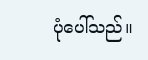ပုံပေါ်သည်။